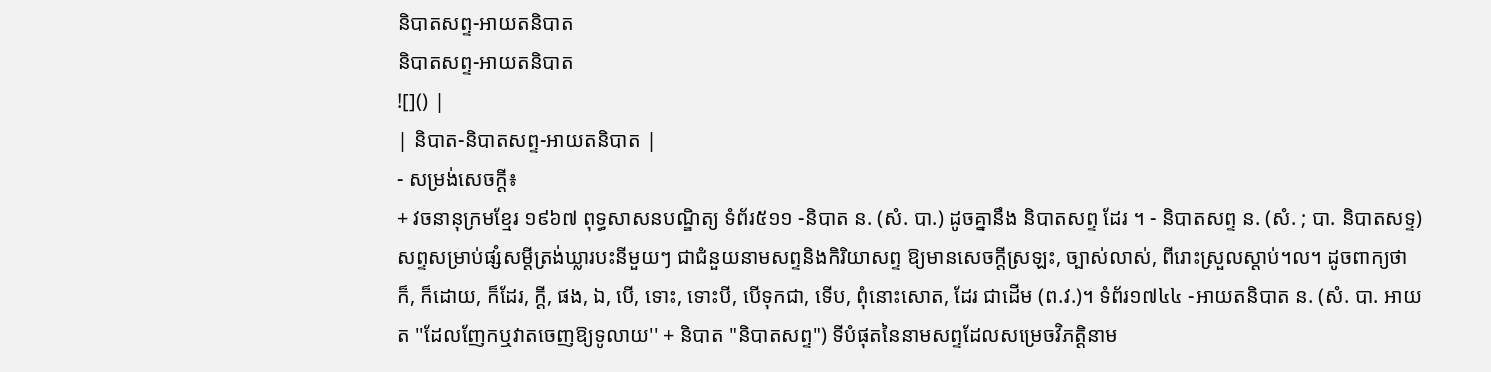និបាតសព្ទ-អាយតនិបាត
និបាតសព្ទ-អាយតនិបាត
![]() |
| និបាត-និបាតសព្ទ-អាយតនិបាត |
- សម្រង់សេចក្ដី៖
+ វចនានុក្រមខ្មែរ ១៩៦៧ ពុទ្ធសាសនបណ្ឌិត្យ ទំព័រ៥១១ -និបាត ន. (សំ. បា.) ដូចគ្នានឹង និបាតសព្ទ ដែរ ។ - និបាតសព្ទ ន. (សំ. ; បា. និបាតសទ្ទ) សព្ទសម្រាប់ផ្សំសម្ដីត្រង់ឃ្លារបះនីមួយៗ ជាជំនួយនាមសព្ទនិងកិរិយាសព្ទ ឱ្យមានសេចក្ដីស្រឡះ, ច្បាស់លាស់, ពីរោះស្រួលស្ដាប់។ល។ ដូចពាក្យថា ក៏, ក៏ដោយ, ក៏ដែរ, ក្ដី, ផង, ឯ, បើ, ទោះ, ទោះបី, បើទុកជា, ទើប, ពុំនោះសោត, ដែរ ជាដើម (ព.វ.)។ ទំព័រ១៧៤៤ -អាយតនិបាត ន. (សំ. បា. អាយត ''ដែលញែកឬវាតចេញឱ្យទូលាយ'' + និបាត "និបាតសព្ទ") ទីបំផុតនៃនាមសព្ទដែលសម្រេចវិភត្តិនាម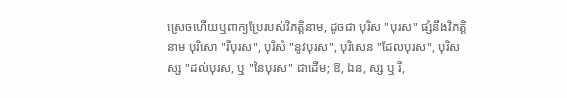ស្រេចហើយឬពាក្យប្រែរបស់វិភត្តិនាម, ដូចជា បុរិស "បុរស" ផ្សំនឹងវិភត្តិនាម បុរិសោ "រីបុរស", បុរិសំ "នូវបុរស", បុរិសេន "ដែលបុរស", បុរិសស្ស "ដល់បុរស, ឬ "នៃបុរស" ជាដើម; ឱ, ឯន, ស្ស ឬ រី,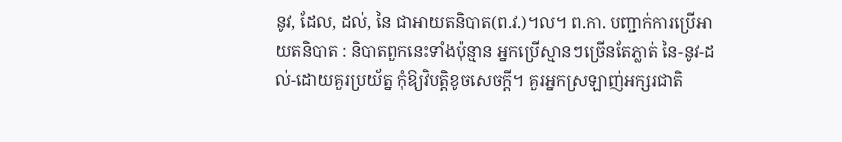នូវ, ដែល, ដល់, នៃ ជាអាយតនិបាត(ព.វ.)។ល។ ព.កា. បញ្ជាក់ការប្រើអាយតនិបាត : និបាតពួកនេះទាំងប៉ុន្មាន អ្នកប្រើស្មានៗច្រើនតែភ្លាត់ នៃ-នូវ-ដល់-ដោយគួរប្រយ័ត្ន កុំឱ្យវិបត្តិខូចសេចក្តី។ គួរអ្នកស្រឡាញ់អក្សរជាតិ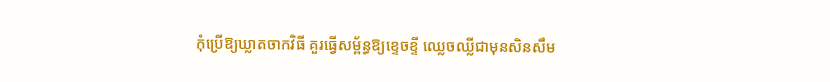កុំប្រើឱ្យឃ្លាតចាកវិធី គួរធ្វើសម្ព័ន្ធឱ្យខ្ទេចខ្ទី ឈ្លេចឈ្លីជាមុនសិនសឹម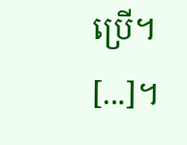ប្រើ។ [...]។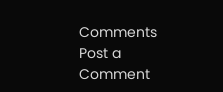Comments
Post a Comment